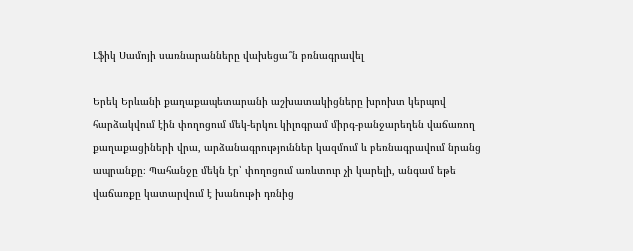Լֆիկ Սամոյի սառնարանները վախեցա՞ն բռնագրավել

Երեկ Երևանի քաղաքապետարանի աշխատակիցները խրոխտ կերպով հարձակվում էին փողոցում մեկ-երկու կիլոգրամ միրգ-բանջարեղեն վաճառող քաղաքացիների վրա, արձանագրություններ կազմում և բեռնագրավում նրանց ապրանքը։ Պահանջը մեկն էր՝ փողոցում առևտուր չի կարելի, անգամ եթե վաճառքը կատարվում է խանութի դռնից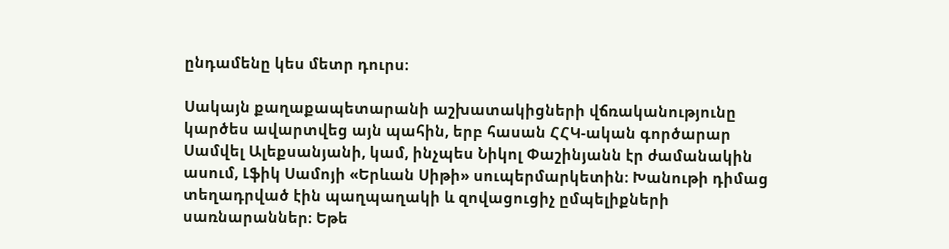ընդամենը կես մետր դուրս։

Սակայն քաղաքապետարանի աշխատակիցների վճռականությունը կարծես ավարտվեց այն պահին, երբ հասան ՀՀԿ-ական գործարար Սամվել Ալեքսանյանի, կամ, ինչպես Նիկոլ Փաշինյանն էր ժամանակին ասում, Լֆիկ Սամոյի «Երևան Սիթի» սուպերմարկետին։ Խանութի դիմաց տեղադրված էին պաղպաղակի և զովացուցիչ ըմպելիքների սառնարաններ։ Եթե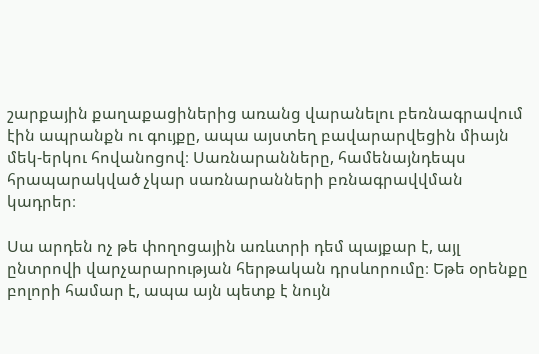շարքային քաղաքացիներից առանց վարանելու բեռնագրավում էին ապրանքն ու գույքը, ապա այստեղ բավարարվեցին միայն մեկ-երկու հովանոցով։ Սառնարանները, համենայնդեպս հրապարակված չկար սառնարանների բռնագրավվման կադրեր։

Սա արդեն ոչ թե փողոցային առևտրի դեմ պայքար է, այլ ընտրովի վարչարարության հերթական դրսևորումը։ Եթե օրենքը բոլորի համար է, ապա այն պետք է նույն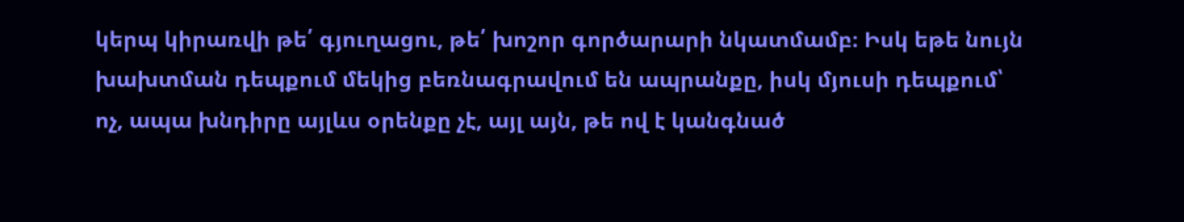կերպ կիրառվի թե՛ գյուղացու, թե՛ խոշոր գործարարի նկատմամբ։ Իսկ եթե նույն խախտման դեպքում մեկից բեռնագրավում են ապրանքը, իսկ մյուսի դեպքում՝ ոչ, ապա խնդիրը այլևս օրենքը չէ, այլ այն, թե ով է կանգնած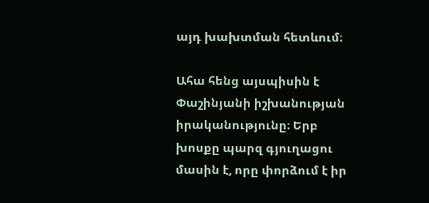այդ խախտման հետևում։

Ահա հենց այսպիսին է Փաշինյանի իշխանության իրականությունը։ Երբ խոսքը պարզ գյուղացու մասին է, որը փորձում է իր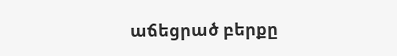աճեցրած բերքը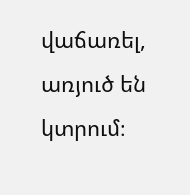վաճառել, առյուծ են կտրում։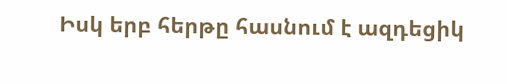Իսկ երբ հերթը հասնում է ազդեցիկ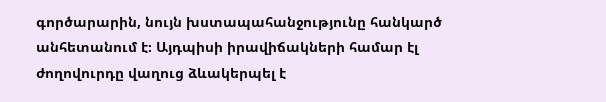գործարարին, նույն խստապահանջությունը հանկարծ անհետանում է։ Այդպիսի իրավիճակների համար էլ ժողովուրդը վաղուց ձևակերպել է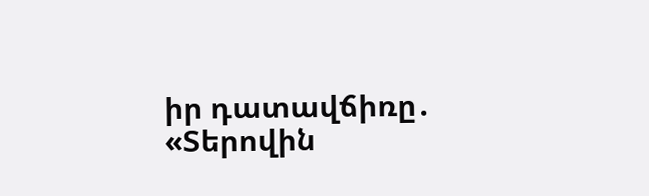իր դատավճիռը․ «Տերովին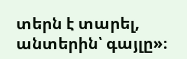տերն է տարել, անտերին՝ գայլը»։